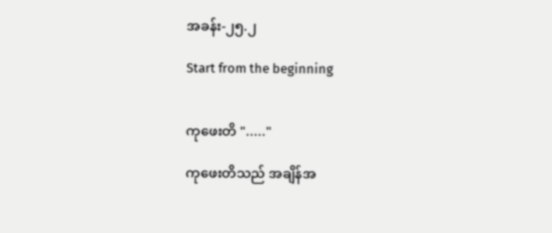အခန်း-၂၅.၂

Start from the beginning


ကုဖေးတိ "....."

ကုဖေးတိသည် အချိန်အ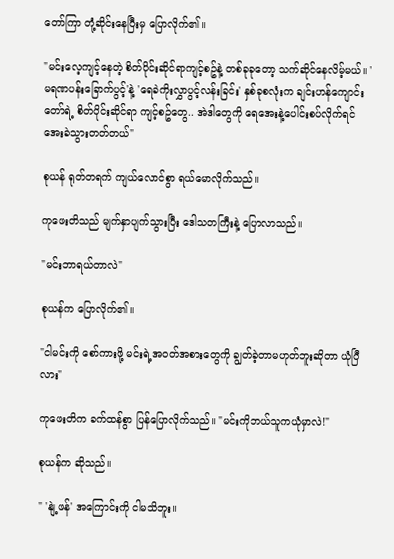တော်ကြာ တုံ့ဆိုင်းနေပြီးမှ ပြောလိုက်၏။

"မင်းလေ့ကျင့်နေတဲ့ စိတ်ပိုင်းဆိုင်ရာကျင့်စဥ်နဲ့ တစ်ခုခုတော့ သက်ဆိုင်နေလိမ့်မယ်။ 'မရဏပန်းခြောက်ပွင့်'နဲ့ 'ရေခဲကိုးလွှာပွင့်လန်းခြင်း' နှစ်ခုစလုံးက ချင်းဟန်ကျောင်းတော်ရဲ့ စိတ်ပိုင်းဆိုင်ရာ ကျင့်စဥ်တွေ.. အဲဒါတွေကို ရေအေးနဲ့ပေါင်းစပ်လိုက်ရင် အေးခဲသွားတတ်တယ်"

စုယန် ရုတ်တရက် ကျယ်လောင်စွာ ရယ်မောလိုက်သည်။

ကုဖေးတိသည် မျက်နှာပျက်သွားပြီး ဒေါသတကြီးနဲ့ ပြောလာသည်။

"မင်းဘာရယ်တာလဲ"

စုယန်က ပြောလိုက်၏။

"ငါမင်းကို စော်ကားဖို့ မင်းရဲ့အဝတ်အစားတွေကို ချွတ်ခဲ့တာမဟုတ်ဘူးဆိုတာ ယုံပြီလား"

ကုဖေးတိက ခက်ထန်စွာ ပြန်ပြောလိုက်သည်။ "မင်းကိုဘယ်သူကယုံမှာလဲ!"

စုယန်က ဆိုသည်။

" 'နျဲ့ဖန်' အကြောင်းကို ငါမသိဘူး။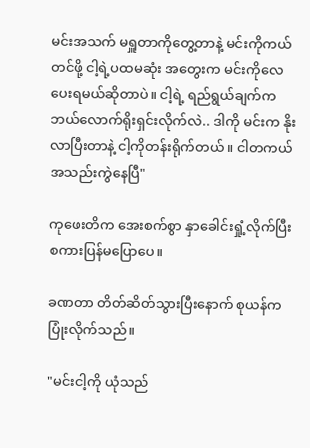မင်းအသက် မရှူတာကိုတွေ့တာနဲ့ မင်းကိုကယ်တင်ဖို့ ငါ့ရဲ့ပထမဆုံး အတွေးက မင်းကိုလေပေးရမယ်ဆိုတာပဲ။ ငါ့ရဲ့ ရည်ရွယ်ချက်က ဘယ်လောက်ရိုးရှင်းလိုက်လဲ.. ဒါကို မင်းက နိုးလာပြီးတာနဲ့ ငါ့ကိုတန်းရိုက်တယ်။ ငါတကယ်အသည်းကွဲ‌နေပြီ"

ကုဖေးတိက အေးစက်စွာ နှာခေါင်းရှုံ့လိုက်ပြီး စကားပြန်မပြောပေ။

ခဏတာ တိတ်ဆိတ်သွားပြီးနောက် စုယန်က ပြုံးလိုက်သည်။

"မင်းငါ့ကို ယုံသည်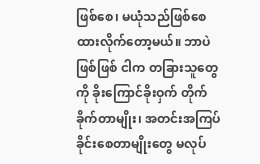ဖြစ်စေ၊ မယုံသည်ဖြစ်စေ ထားလိုက်တော့မယ်။ ဘာပဲဖြစ်ဖြစ် ငါက တခြားသူတွေကို ခိုးကြောင်ခိုးဝှက် တိုက်ခိုက်တာမျိုး၊ အတင်းအကြပ် ခိုင်းစေတာမျိုးတွေ မလုပ်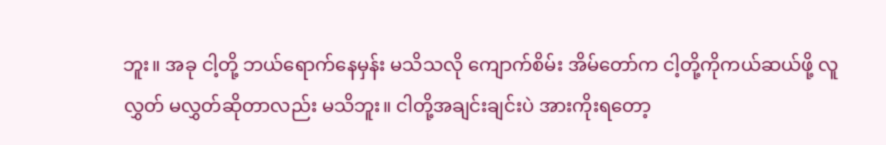ဘူး။ အခု ငါ့တို့ ဘယ်ရောက်နေမှန်း မသိသလို ကျောက်စိမ်း အိမ်တော်က ငါ့တို့ကိုကယ်ဆယ်ဖို့ လူလွှတ် မလွှတ်ဆိုတာလည်း မသိဘူး။ ငါတို့အချင်းချင်းပဲ အားကိုးရတော့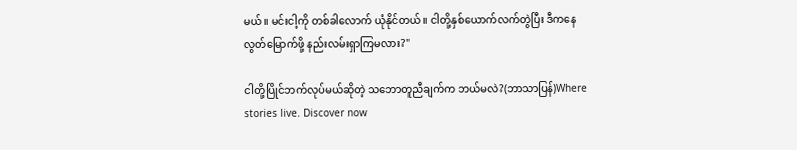မယ်။ မင်းငါ့ကို တစ်ခါလောက် ယုံနိုင်တယ်။ ငါတို့နှစ်ယောက်လက်တွဲပြီး ဒီကနေ လွတ်မြောက်ဖို့ နည်းလမ်းရှာကြမလား?"

ငါတို့ပြိုင်ဘက်လုပ်မယ်ဆိုတဲ့ သဘောတူညီချက်က ဘယ်မလဲ?(ဘာသာပြန်)Where stories live. Discover now